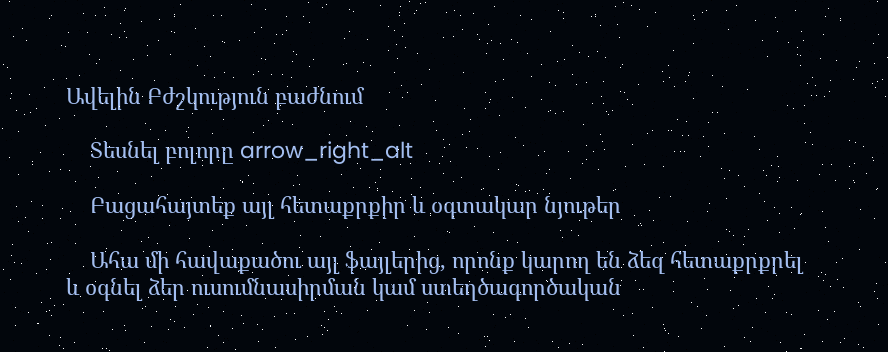Ավելին Բժշկություն բաժնում

    Տեսնել բոլորը arrow_right_alt

    Բացահայտեք այլ հետաքրքիր և օգտակար նյութեր

    Ահա մի հավաքածու այլ ֆայլերից, որոնք կարող են ձեզ հետաքրքրել և օգնել ձեր ուսումնասիրման կամ ստեղծագործական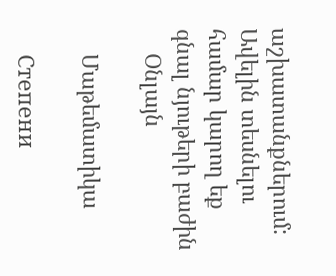աշխատանքներում: Ավելին տեսնելու համար կարող եք գնալ նյութերի բաժին
    Օնլայն

    Մաթեմատիկա

    Степени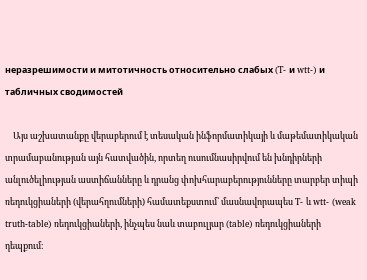неразрешимости и митотичность относительно слабых (T- и wtt-) и табличных сводимостей

    Այս աշխատանքը վերաբերում է տեսական ինֆորմատիկայի և մաթեմատիկական տրամաբանության այն հատվածին, որտեղ ուսումնասիրվում են խնդիրների անլուծելիության աստիճանները և դրանց փոխհարաբերությունները տարբեր տիպի ռեդուկցիաների (վերահղումների) համատեքստում՝ մասնավորապես T- և wtt- (weak truth-table) ռեդուկցիաների, ինչպես նաև տաբուլյար (table) ռեդուկցիաների դեպքում։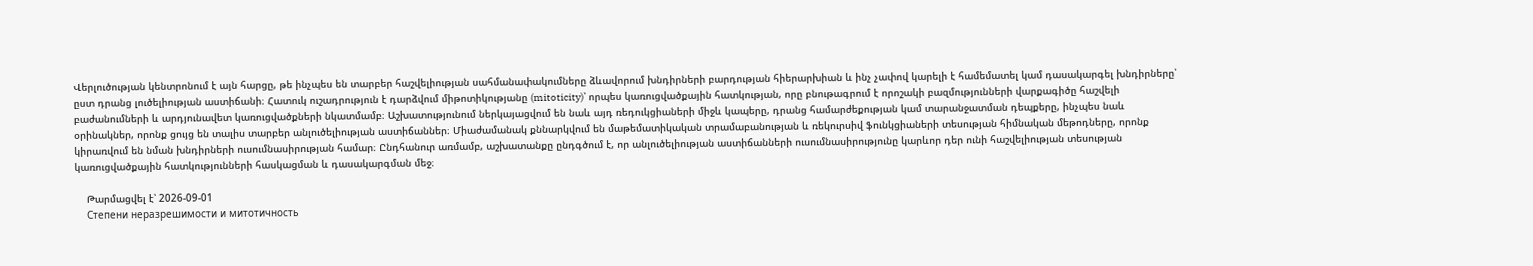Վերլուծության կենտրոնում է այն հարցը, թե ինչպես են տարբեր հաշվելիության սահմանափակումները ձևավորում խնդիրների բարդության հիերարխիան և ինչ չափով կարելի է համեմատել կամ դասակարգել խնդիրները՝ ըստ դրանց լուծելիության աստիճանի։ Հատուկ ուշադրություն է դարձվում միթոտիկությանը (mitoticity)՝ որպես կառուցվածքային հատկության, որը բնութագրում է որոշակի բազմությունների վարքագիծը հաշվելի բաժանումների և արդյունավետ կառուցվածքների նկատմամբ։ Աշխատությունում ներկայացվում են նաև այդ ռեդուկցիաների միջև կապերը, դրանց համարժեքության կամ տարանջատման դեպքերը, ինչպես նաև օրինակներ, որոնք ցույց են տալիս տարբեր անլուծելիության աստիճաններ։ Միաժամանակ քննարկվում են մաթեմատիկական տրամաբանության և ռեկուրսիվ ֆունկցիաների տեսության հիմնական մեթոդները, որոնք կիրառվում են նման խնդիրների ուսումնասիրության համար։ Ընդհանուր առմամբ, աշխատանքը ընդգծում է, որ անլուծելիության աստիճանների ուսումնասիրությունը կարևոր դեր ունի հաշվելիության տեսության կառուցվածքային հատկությունների հասկացման և դասակարգման մեջ։

    Թարմացվել է՝ 2026-09-01
    Степени неразрешимости и митотичность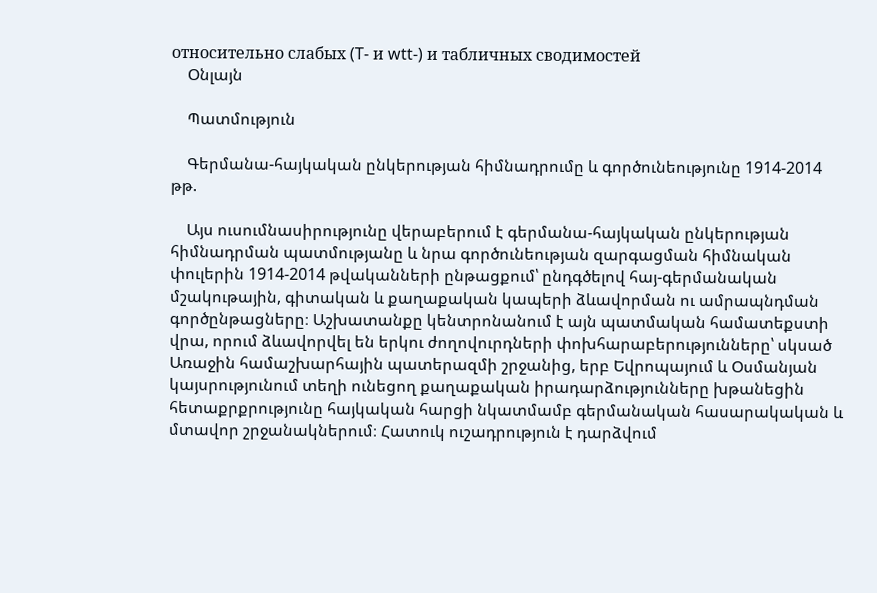относительно слабых (T- и wtt-) и табличных сводимостей
    Օնլայն

    Պատմություն

    Գերմանա-հայկական ընկերության հիմնադրումը և գործունեությունը 1914-2014 թթ.

    Այս ուսումնասիրությունը վերաբերում է գերմանա-հայկական ընկերության հիմնադրման պատմությանը և նրա գործունեության զարգացման հիմնական փուլերին 1914-2014 թվականների ընթացքում՝ ընդգծելով հայ-գերմանական մշակութային, գիտական և քաղաքական կապերի ձևավորման ու ամրապնդման գործընթացները։ Աշխատանքը կենտրոնանում է այն պատմական համատեքստի վրա, որում ձևավորվել են երկու ժողովուրդների փոխհարաբերությունները՝ սկսած Առաջին համաշխարհային պատերազմի շրջանից, երբ Եվրոպայում և Օսմանյան կայսրությունում տեղի ունեցող քաղաքական իրադարձությունները խթանեցին հետաքրքրությունը հայկական հարցի նկատմամբ գերմանական հասարակական և մտավոր շրջանակներում։ Հատուկ ուշադրություն է դարձվում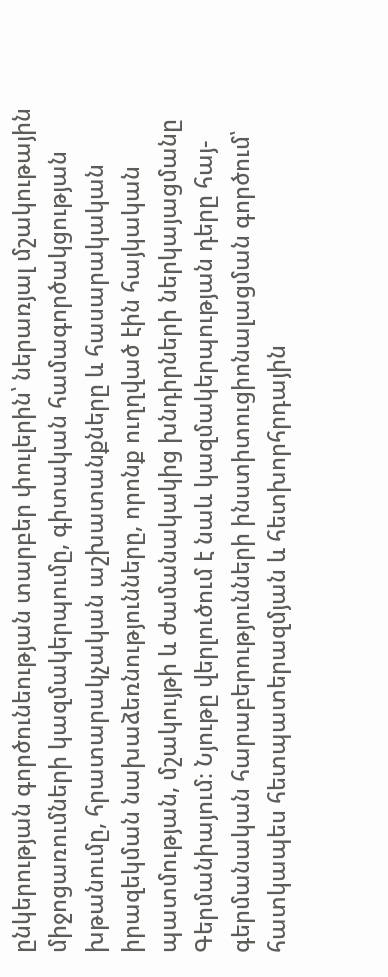ընկերության գործունեության տարբեր փուլերին՝ ներառյալ մշակութային միջոցառումների կազմակերպումը, գիտական համագործակցության խթանումը, հրատարակչական աշխատանքները և հասարակական իրազեկման նախաձեռնությունները, որոնք ուղղված էին հայկական պատմության, մշակույթի և ժամանակակից խնդիրների ներկայացմանը Գերմանիայում։ Նյութը վերլուծում է նաև կազմակերպության դերը հայ-գերմանական հարաբերությունների ինստիտուցիոնալացման գործում՝ հատկապես հետպատերազմյան և հետխորհրդային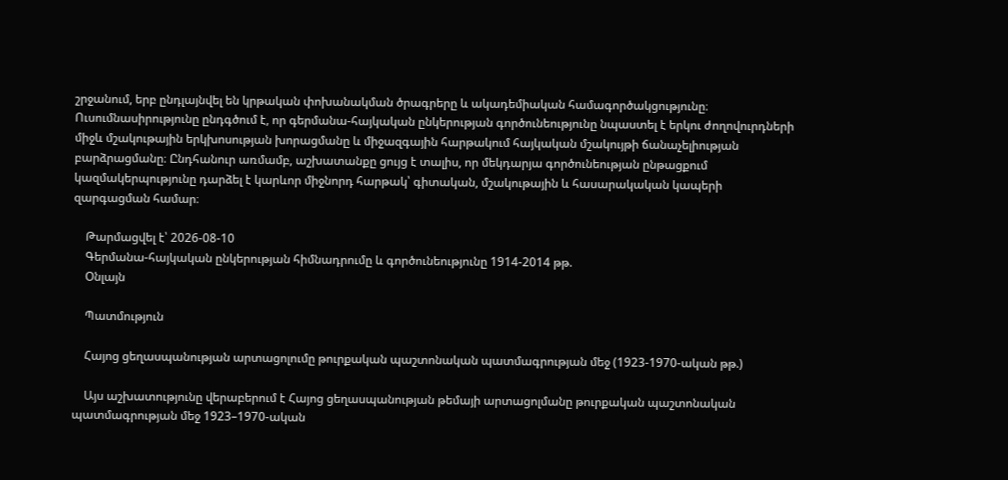շրջանում, երբ ընդլայնվել են կրթական փոխանակման ծրագրերը և ակադեմիական համագործակցությունը։ Ուսումնասիրությունը ընդգծում է, որ գերմանա-հայկական ընկերության գործունեությունը նպաստել է երկու ժողովուրդների միջև մշակութային երկխոսության խորացմանը և միջազգային հարթակում հայկական մշակույթի ճանաչելիության բարձրացմանը։ Ընդհանուր առմամբ, աշխատանքը ցույց է տալիս, որ մեկդարյա գործունեության ընթացքում կազմակերպությունը դարձել է կարևոր միջնորդ հարթակ՝ գիտական, մշակութային և հասարակական կապերի զարգացման համար։

    Թարմացվել է՝ 2026-08-10
    Գերմանա-հայկական ընկերության հիմնադրումը և գործունեությունը 1914-2014 թթ.
    Օնլայն

    Պատմություն

    Հայոց ցեղասպանության արտացոլումը թուրքական պաշտոնական պատմագրության մեջ (1923-1970-ական թթ.)

    Այս աշխատությունը վերաբերում է Հայոց ցեղասպանության թեմայի արտացոլմանը թուրքական պաշտոնական պատմագրության մեջ 1923–1970-ական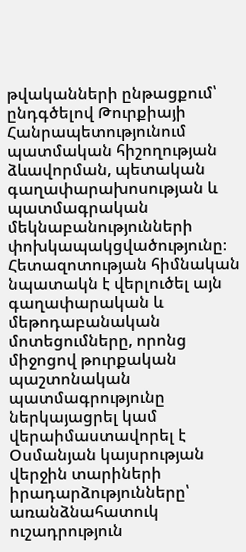թվականների ընթացքում՝ ընդգծելով Թուրքիայի Հանրապետությունում պատմական հիշողության ձևավորման, պետական գաղափարախոսության և պատմագրական մեկնաբանությունների փոխկապակցվածությունը։ Հետազոտության հիմնական նպատակն է վերլուծել այն գաղափարական և մեթոդաբանական մոտեցումները, որոնց միջոցով թուրքական պաշտոնական պատմագրությունը ներկայացրել կամ վերաիմաստավորել է Օսմանյան կայսրության վերջին տարիների իրադարձությունները՝ առանձնահատուկ ուշադրություն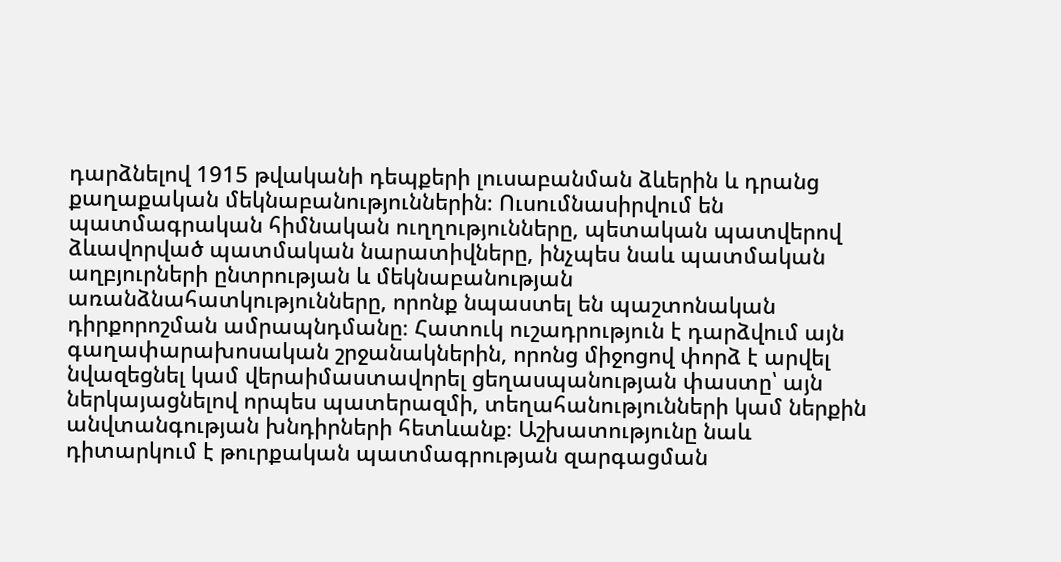դարձնելով 1915 թվականի դեպքերի լուսաբանման ձևերին և դրանց քաղաքական մեկնաբանություններին։ Ուսումնասիրվում են պատմագրական հիմնական ուղղությունները, պետական պատվերով ձևավորված պատմական նարատիվները, ինչպես նաև պատմական աղբյուրների ընտրության և մեկնաբանության առանձնահատկությունները, որոնք նպաստել են պաշտոնական դիրքորոշման ամրապնդմանը։ Հատուկ ուշադրություն է դարձվում այն գաղափարախոսական շրջանակներին, որոնց միջոցով փորձ է արվել նվազեցնել կամ վերաիմաստավորել ցեղասպանության փաստը՝ այն ներկայացնելով որպես պատերազմի, տեղահանությունների կամ ներքին անվտանգության խնդիրների հետևանք։ Աշխատությունը նաև դիտարկում է թուրքական պատմագրության զարգացման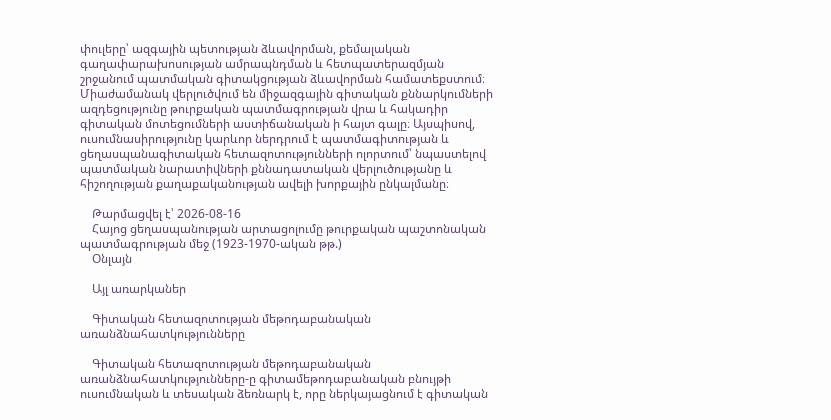փուլերը՝ ազգային պետության ձևավորման, քեմալական գաղափարախոսության ամրապնդման և հետպատերազմյան շրջանում պատմական գիտակցության ձևավորման համատեքստում։ Միաժամանակ վերլուծվում են միջազգային գիտական քննարկումների ազդեցությունը թուրքական պատմագրության վրա և հակադիր գիտական մոտեցումների աստիճանական ի հայտ գալը։ Այսպիսով, ուսումնասիրությունը կարևոր ներդրում է պատմագիտության և ցեղասպանագիտական հետազոտությունների ոլորտում՝ նպաստելով պատմական նարատիվների քննադատական վերլուծությանը և հիշողության քաղաքականության ավելի խորքային ընկալմանը։

    Թարմացվել է՝ 2026-08-16
    Հայոց ցեղասպանության արտացոլումը թուրքական պաշտոնական պատմագրության մեջ (1923-1970-ական թթ.)
    Օնլայն

    Այլ առարկաներ

    Գիտական հետազոտության մեթոդաբանական առանձնահատկությունները

    Գիտական հետազոտության մեթոդաբանական առանձնահատկությունները-ը գիտամեթոդաբանական բնույթի ուսումնական և տեսական ձեռնարկ է, որը ներկայացնում է գիտական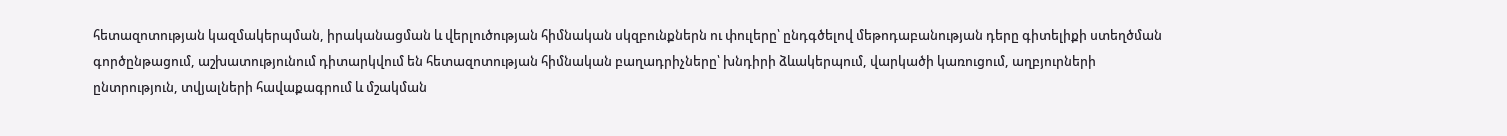հետազոտության կազմակերպման, իրականացման և վերլուծության հիմնական սկզբունքներն ու փուլերը՝ ընդգծելով մեթոդաբանության դերը գիտելիքի ստեղծման գործընթացում, աշխատությունում դիտարկվում են հետազոտության հիմնական բաղադրիչները՝ խնդիրի ձևակերպում, վարկածի կառուցում, աղբյուրների ընտրություն, տվյալների հավաքագրում և մշակման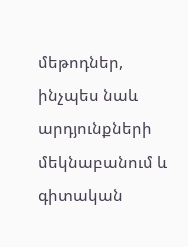մեթոդներ, ինչպես նաև արդյունքների մեկնաբանում և գիտական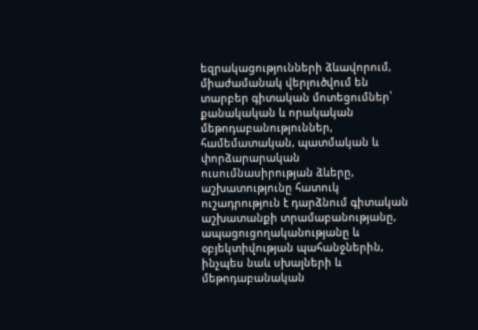եզրակացությունների ձևավորում, միաժամանակ վերլուծվում են տարբեր գիտական մոտեցումներ՝ քանակական և որակական մեթոդաբանություններ, համեմատական, պատմական և փորձարարական ուսումնասիրության ձևերը, աշխատությունը հատուկ ուշադրություն է դարձնում գիտական աշխատանքի տրամաբանությանը, ապացուցողականությանը և օբյեկտիվության պահանջներին, ինչպես նաև սխալների և մեթոդաբանական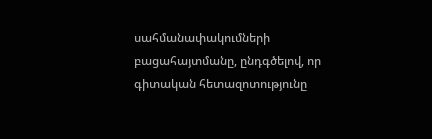սահմանափակումների բացահայտմանը, ընդգծելով, որ գիտական հետազոտությունը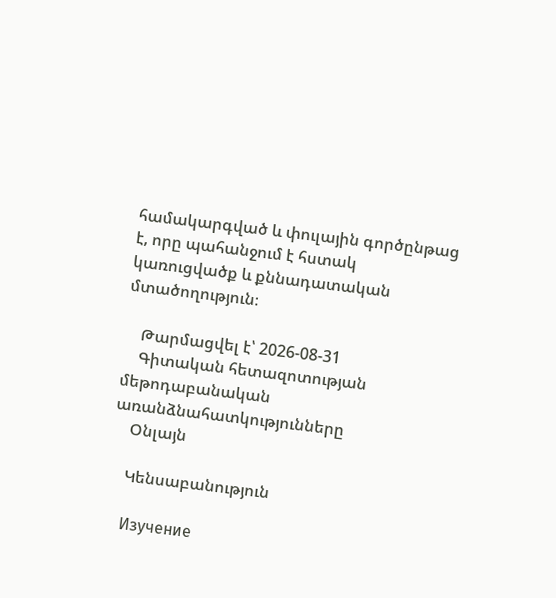համակարգված և փուլային գործընթաց է, որը պահանջում է հստակ կառուցվածք և քննադատական մտածողություն։

    Թարմացվել է՝ 2026-08-31
    Գիտական հետազոտության մեթոդաբանական առանձնահատկությունները
    Օնլայն

    Կենսաբանություն

    Изучение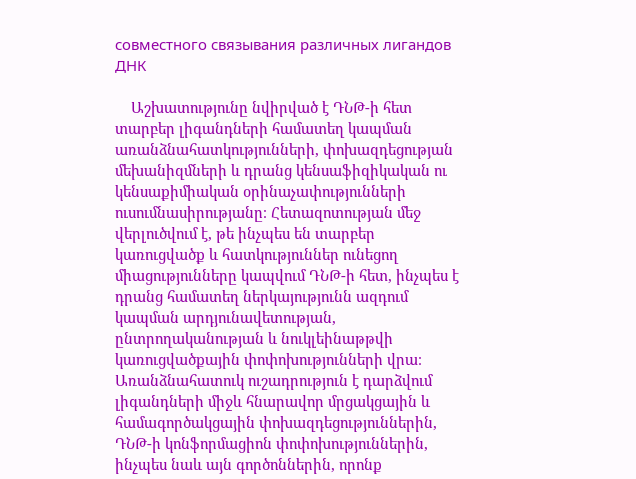совместного связывания различных лигандов ДНК

    Աշխատությունը նվիրված է ԴՆԹ-ի հետ տարբեր լիգանդների համատեղ կապման առանձնահատկությունների, փոխազդեցության մեխանիզմների և դրանց կենսաֆիզիկական ու կենսաքիմիական օրինաչափությունների ուսումնասիրությանը։ Հետազոտության մեջ վերլուծվում է, թե ինչպես են տարբեր կառուցվածք և հատկություններ ունեցող միացությունները կապվում ԴՆԹ-ի հետ, ինչպես է դրանց համատեղ ներկայությունն ազդում կապման արդյունավետության, ընտրողականության և նուկլեինաթթվի կառուցվածքային փոփոխությունների վրա։ Առանձնահատուկ ուշադրություն է դարձվում լիգանդների միջև հնարավոր մրցակցային և համագործակցային փոխազդեցություններին, ԴՆԹ-ի կոնֆորմացիոն փոփոխություններին, ինչպես նաև այն գործոններին, որոնք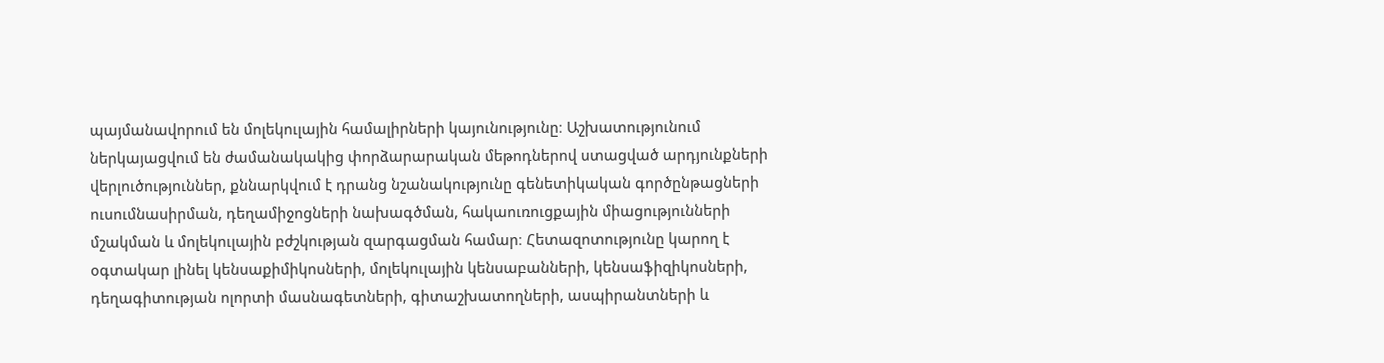պայմանավորում են մոլեկուլային համալիրների կայունությունը։ Աշխատությունում ներկայացվում են ժամանակակից փորձարարական մեթոդներով ստացված արդյունքների վերլուծություններ, քննարկվում է դրանց նշանակությունը գենետիկական գործընթացների ուսումնասիրման, դեղամիջոցների նախագծման, հակաուռուցքային միացությունների մշակման և մոլեկուլային բժշկության զարգացման համար։ Հետազոտությունը կարող է օգտակար լինել կենսաքիմիկոսների, մոլեկուլային կենսաբանների, կենսաֆիզիկոսների, դեղագիտության ոլորտի մասնագետների, գիտաշխատողների, ասպիրանտների և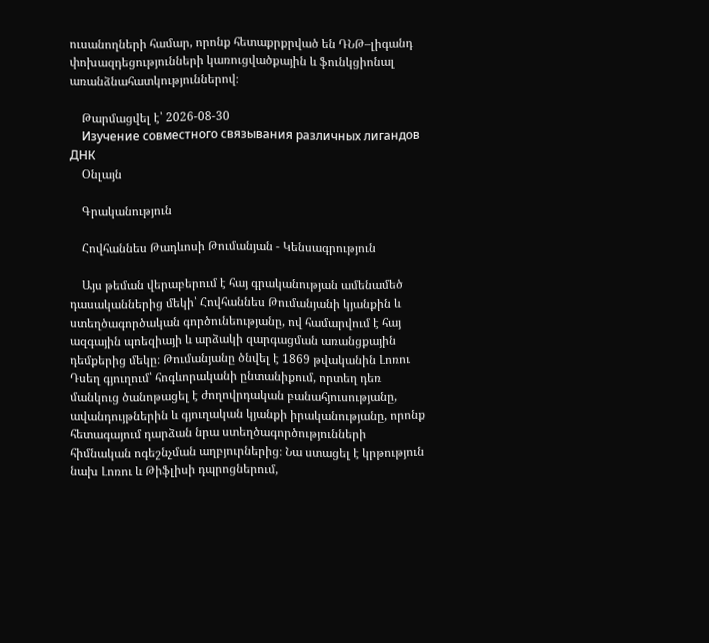ուսանողների համար, որոնք հետաքրքրված են ԴՆԹ–լիգանդ փոխազդեցությունների կառուցվածքային և ֆունկցիոնալ առանձնահատկություններով։

    Թարմացվել է՝ 2026-08-30
    Изучение совместного связывания различных лигандов ДНК
    Օնլայն

    Գրականություն

    Հովհաննես Թադևոսի Թումանյան - Կենսագրություն

    Այս թեման վերաբերում է հայ գրականության ամենամեծ դասականներից մեկի՝ Հովհաննես Թումանյանի կյանքին և ստեղծագործական գործունեությանը, ով համարվում է հայ ազգային պոեզիայի և արձակի զարգացման առանցքային դեմքերից մեկը։ Թումանյանը ծնվել է 1869 թվականին Լոռու Դսեղ գյուղում՝ հոգևորականի ընտանիքում, որտեղ դեռ մանկուց ծանոթացել է ժողովրդական բանահյուսությանը, ավանդույթներին և գյուղական կյանքի իրականությանը, որոնք հետագայում դարձան նրա ստեղծագործությունների հիմնական ոգեշնչման աղբյուրներից։ Նա ստացել է կրթություն նախ Լոռու և Թիֆլիսի դպրոցներում,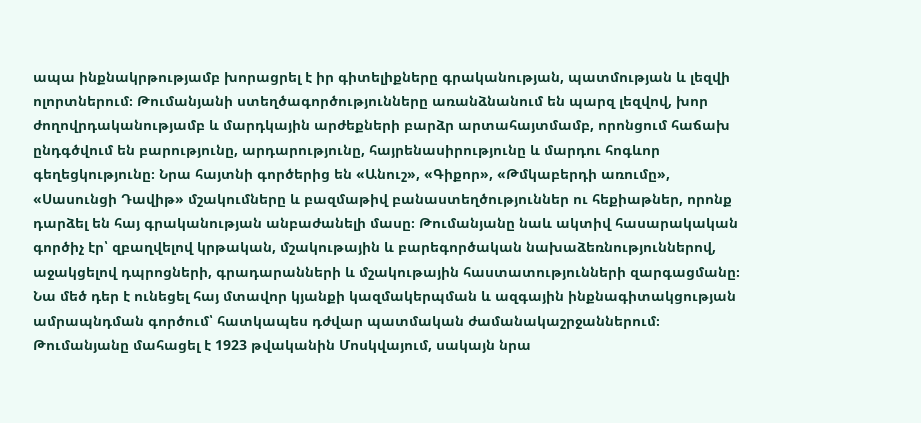ապա ինքնակրթությամբ խորացրել է իր գիտելիքները գրականության, պատմության և լեզվի ոլորտներում։ Թումանյանի ստեղծագործությունները առանձնանում են պարզ լեզվով, խոր ժողովրդականությամբ և մարդկային արժեքների բարձր արտահայտմամբ, որոնցում հաճախ ընդգծվում են բարությունը, արդարությունը, հայրենասիրությունը և մարդու հոգևոր գեղեցկությունը։ Նրա հայտնի գործերից են «Անուշ», «Գիքոր», «Թմկաբերդի առումը», «Սասունցի Դավիթ» մշակումները և բազմաթիվ բանաստեղծություններ ու հեքիաթներ, որոնք դարձել են հայ գրականության անբաժանելի մասը։ Թումանյանը նաև ակտիվ հասարակական գործիչ էր՝ զբաղվելով կրթական, մշակութային և բարեգործական նախաձեռնություններով, աջակցելով դպրոցների, գրադարանների և մշակութային հաստատությունների զարգացմանը։ Նա մեծ դեր է ունեցել հայ մտավոր կյանքի կազմակերպման և ազգային ինքնագիտակցության ամրապնդման գործում՝ հատկապես դժվար պատմական ժամանակաշրջաններում։ Թումանյանը մահացել է 1923 թվականին Մոսկվայում, սակայն նրա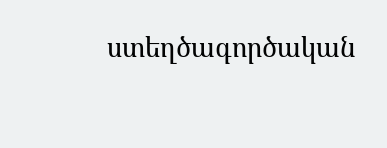ստեղծագործական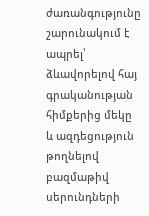ժառանգությունը շարունակում է ապրել՝ ձևավորելով հայ գրականության հիմքերից մեկը և ազդեցություն թողնելով բազմաթիվ սերունդների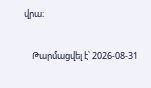վրա։

    Թարմացվել է՝ 2026-08-31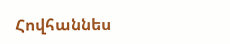Հովհաննես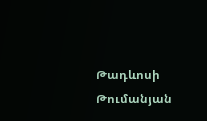Թադևոսի Թումանյան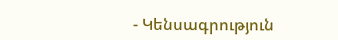- Կենսագրություն